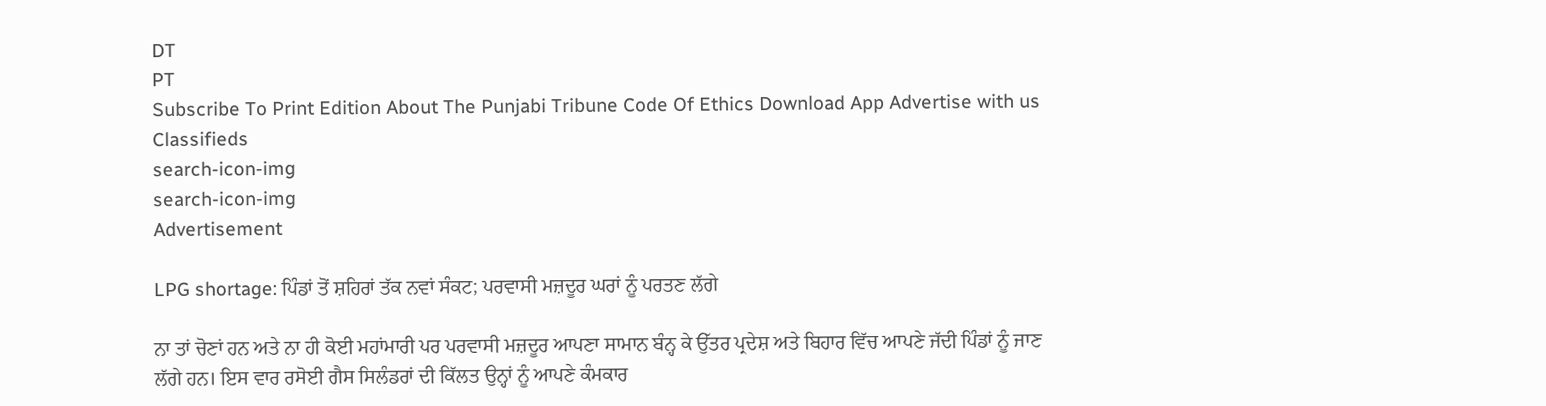DT
PT
Subscribe To Print Edition About The Punjabi Tribune Code Of Ethics Download App Advertise with us Classifieds
search-icon-img
search-icon-img
Advertisement

LPG shortage: ਪਿੰਡਾਂ ਤੋਂ ਸ਼ਹਿਰਾਂ ਤੱਕ ਨਵਾਂ ਸੰਕਟ; ਪਰਵਾਸੀ ਮਜ਼ਦੂਰ ਘਰਾਂ ਨੂੰ ਪਰਤਣ ਲੱਗੇ

ਨਾ ਤਾਂ ਚੋਣਾਂ ਹਨ ਅਤੇ ਨਾ ਹੀ ਕੋਈ ਮਹਾਂਮਾਰੀ ਪਰ ਪਰਵਾਸੀ ਮਜ਼ਦੂਰ ਆਪਣਾ ਸਾਮਾਨ ਬੰਨ੍ਹ ਕੇ ਉੱਤਰ ਪ੍ਰਦੇਸ਼ ਅਤੇ ਬਿਹਾਰ ਵਿੱਚ ਆਪਣੇ ਜੱਦੀ ਪਿੰਡਾਂ ਨੂੰ ਜਾਣ ਲੱਗੇ ਹਨ। ਇਸ ਵਾਰ ਰਸੋਈ ਗੈਸ ਸਿਲੰਡਰਾਂ ਦੀ ਕਿੱਲਤ ਉਨ੍ਹਾਂ ਨੂੰ ਆਪਣੇ ਕੰਮਕਾਰ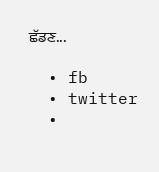ਛੱਡਣ...

  • fb
  • twitter
  •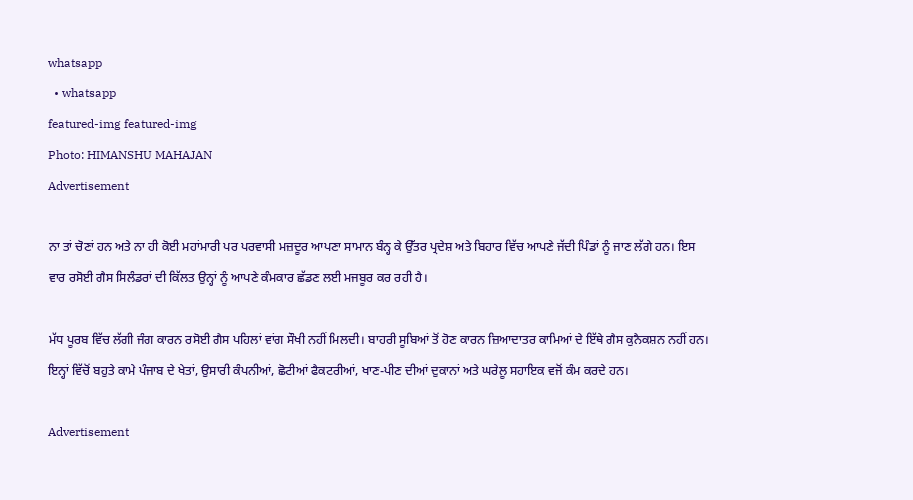whatsapp
  • whatsapp
featured-img featured-img
Photo: HIMANSHU MAHAJAN
Advertisement

ਨਾ ਤਾਂ ਚੋਣਾਂ ਹਨ ਅਤੇ ਨਾ ਹੀ ਕੋਈ ਮਹਾਂਮਾਰੀ ਪਰ ਪਰਵਾਸੀ ਮਜ਼ਦੂਰ ਆਪਣਾ ਸਾਮਾਨ ਬੰਨ੍ਹ ਕੇ ਉੱਤਰ ਪ੍ਰਦੇਸ਼ ਅਤੇ ਬਿਹਾਰ ਵਿੱਚ ਆਪਣੇ ਜੱਦੀ ਪਿੰਡਾਂ ਨੂੰ ਜਾਣ ਲੱਗੇ ਹਨ। ਇਸ ਵਾਰ ਰਸੋਈ ਗੈਸ ਸਿਲੰਡਰਾਂ ਦੀ ਕਿੱਲਤ ਉਨ੍ਹਾਂ ਨੂੰ ਆਪਣੇ ਕੰਮਕਾਰ ਛੱਡਣ ਲਈ ਮਜਬੂਰ ਕਰ ਰਹੀ ਹੈ।

ਮੱਧ ਪੂਰਬ ਵਿੱਚ ਲੱਗੀ ਜੰਗ ਕਾਰਨ ਰਸੋਈ ਗੈਸ ਪਹਿਲਾਂ ਵਾਂਗ ਸੌਖੀ ਨਹੀਂ ਮਿਲਦੀ। ਬਾਹਰੀ ਸੂਬਿਆਂ ਤੋਂ ਹੋਣ ਕਾਰਨ ਜ਼ਿਆਦਾਤਰ ਕਾਮਿਆਂ ਦੇ ਇੱਥੇ ਗੈਸ ਕੁਨੈਕਸ਼ਨ ਨਹੀਂ ਹਨ। ਇਨ੍ਹਾਂ ਵਿੱਚੋਂ ਬਹੁਤੇ ਕਾਮੇ ਪੰਜਾਬ ਦੇ ਖੇਤਾਂ, ਉਸਾਰੀ ਕੰਪਨੀਆਂ, ਛੋਟੀਆਂ ਫੈਕਟਰੀਆਂ, ਖਾਣ-ਪੀਣ ਦੀਆਂ ਦੁਕਾਨਾਂ ਅਤੇ ਘਰੇਲੂ ਸਹਾਇਕ ਵਜੋਂ ਕੰਮ ਕਰਦੇ ਹਨ।

Advertisement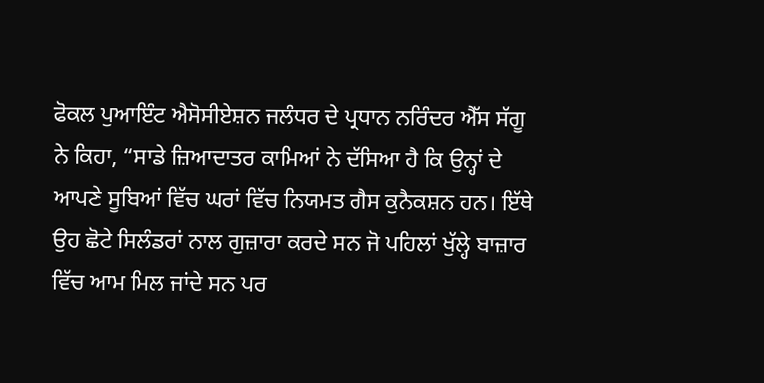ਫੋਕਲ ਪੁਆਇੰਟ ਐਸੋਸੀਏਸ਼ਨ ਜਲੰਧਰ ਦੇ ਪ੍ਰਧਾਨ ਨਰਿੰਦਰ ਐੱਸ ਸੱਗੂ ਨੇ ਕਿਹਾ, “ਸਾਡੇ ਜ਼ਿਆਦਾਤਰ ਕਾਮਿਆਂ ਨੇ ਦੱਸਿਆ ਹੈ ਕਿ ਉਨ੍ਹਾਂ ਦੇ ਆਪਣੇ ਸੂਬਿਆਂ ਵਿੱਚ ਘਰਾਂ ਵਿੱਚ ਨਿਯਮਤ ਗੈਸ ਕੁਨੈਕਸ਼ਨ ਹਨ। ਇੱਥੇ ਉਹ ਛੋਟੇ ਸਿਲੰਡਰਾਂ ਨਾਲ ਗੁਜ਼ਾਰਾ ਕਰਦੇ ਸਨ ਜੋ ਪਹਿਲਾਂ ਖੁੱਲ੍ਹੇ ਬਾਜ਼ਾਰ ਵਿੱਚ ਆਮ ਮਿਲ ਜਾਂਦੇ ਸਨ ਪਰ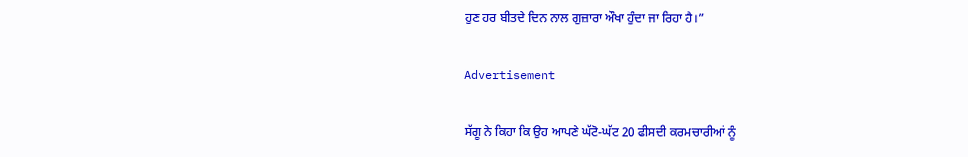ਹੁਣ ਹਰ ਬੀਤਦੇ ਦਿਨ ਨਾਲ ਗੁਜ਼ਾਰਾ ਔਖਾ ਹੁੰਦਾ ਜਾ ਰਿਹਾ ਹੈ।”

Advertisement

ਸੱਗੂ ਨੇ ਕਿਹਾ ਕਿ ਉਹ ਆਪਣੇ ਘੱਟੋ-ਘੱਟ 20 ਫੀਸਦੀ ਕਰਮਚਾਰੀਆਂ ਨੂੰ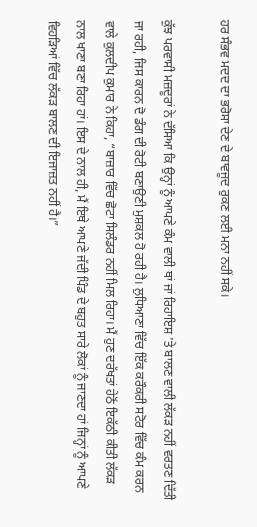ਹਰ ਸੰਭਵ ਮਦਦ ਦਾ ਭਰੋਸਾ ਦੇਣ ਦੇ ਬਾਵਜੂਦ ਰੁਕਣ ਲਈ ਮਨਾ ਨਹੀਂ ਸਕੇ।

ਕੁੱਝ ਪਰਵਾਸੀ ਮਜ਼ਦੂਰਾਂ ਨੇ ਦੱਸਿਆ ਕਿ ਉਨ੍ਹਾਂ ਨੂੰ ਆਪਣੇ ਕੰਮ ਵਾਲੀ ਥਾਂ ਜਾਂ ਰਿਹਾਇਸ਼ 'ਤੇ ਬਾਲਣ ਵਾਲੀ ਲੱਕੜ ਨਹੀਂ ਵਰਤਣ ਦਿੱਤੀ ਜਾ ਰਹੀ, ਜਿਸ ਕਾਰਨ ਦੋ ਡੰਗ ਦੀ ਰੋਟੀ ਬਣਾਉਣੀ ਮੁਸ਼ਕਲ ਹੋ ਰਹੀ ਹੈ। ਲੁਧਿਆਣਾ ਵਿੱਚ ਇੱਕ ਕਰੌਕਰੀ ਸਟੋਰ ਵਿੱਚ ਕੰਮ ਕਰਨ ਵਾਲੇ ਕੁਲਦੀਪ ਕੁਮਾਰ ਨੇ ਕਿਹਾ, “ਬਾਜ਼ਾਰ ਵਿੱਚ ਛੋਟਾ ਸਿਲੰਡਰ ਨਹੀਂ ਮਿਲ ਰਿਹਾ। ਮੈਂ ਹੁਣ ਦਰੱਖਤਾਂ ਹੇਠੋਂ ਇਕੱਠੀ ਕੀਤੀ ਲੱਕੜ ਨਾਲ ਖਾਣਾ ਬਣਾ ਰਿਹਾ ਹਾਂ। ਇਸ ਦੇ ਨਾਲ ਹੀ, ਮੈਂ ਇਥੇ ਆਪਣੇ ਜੱਦੀ ਪਿੰਡ ਦੇ ਬਹੁਤ ਸਾਰੇ ਲੋਕਾਂ ਨੂੰ ਜਾਣਦਾ ਹਾਂ ਜਿਨ੍ਹਾਂ ਨੂੰ ਆਪਣੇ ਵਿਹੜਿਆਂ ਵਿੱਚ ਲੱਕੜ ਬਾਲਣ ਦੀ ਇਜਾਜ਼ਤ ਨਹੀਂ ਹੈ।”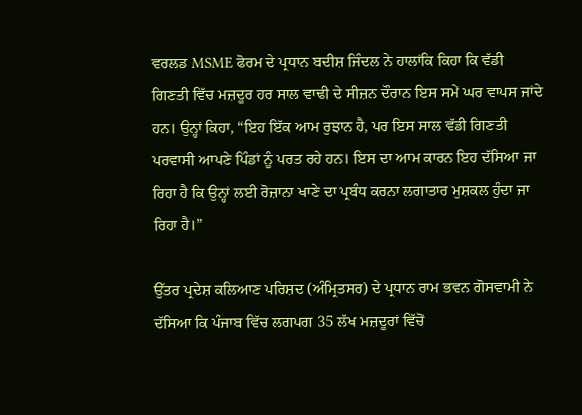ਵਰਲਡ MSME ਫੋਰਮ ਦੇ ਪ੍ਰਧਾਨ ਬਦੀਸ਼ ਜਿੰਦਲ ਨੇ ਹਾਲਾਂਕਿ ਕਿਹਾ ਕਿ ਵੱਡੀ ਗਿਣਤੀ ਵਿੱਚ ਮਜ਼ਦੂਰ ਹਰ ਸਾਲ ਵਾਢੀ ਦੇ ਸੀਜ਼ਨ ਦੌਰਾਨ ਇਸ ਸਮੇਂ ਘਰ ਵਾਪਸ ਜਾਂਦੇ ਹਨ। ਉਨ੍ਹਾਂ ਕਿਹਾ, “ਇਹ ਇੱਕ ਆਮ ਰੁਝਾਨ ਹੈ, ਪਰ ਇਸ ਸਾਲ ਵੱਡੀ ਗਿਣਤੀ ਪਰਵਾਸੀ ਆਪਣੇ ਪਿੰਡਾਂ ਨੂੰ ਪਰਤ ਰਹੇ ਹਨ। ਇਸ ਦਾ ਆਮ ਕਾਰਨ ਇਹ ਦੱਸਿਆ ਜਾ ਰਿਹਾ ਹੈ ਕਿ ਉਨ੍ਹਾਂ ਲਈ ਰੋਜ਼ਾਨਾ ਖਾਣੇ ਦਾ ਪ੍ਰਬੰਧ ਕਰਨਾ ਲਗਾਤਾਰ ਮੁਸ਼ਕਲ ਹੁੰਦਾ ਜਾ ਰਿਹਾ ਹੈ।”

ਉੱਤਰ ਪ੍ਰਦੇਸ਼ ਕਲਿਆਣ ਪਰਿਸ਼ਦ (ਅੰਮ੍ਰਿਤਸਰ) ਦੇ ਪ੍ਰਧਾਨ ਰਾਮ ਭਵਨ ਗੋਸਵਾਮੀ ਨੇ ਦੱਸਿਆ ਕਿ ਪੰਜਾਬ ਵਿੱਚ ਲਗਪਗ 35 ਲੱਖ ਮਜ਼ਦੂਰਾਂ ਵਿੱਚੋਂ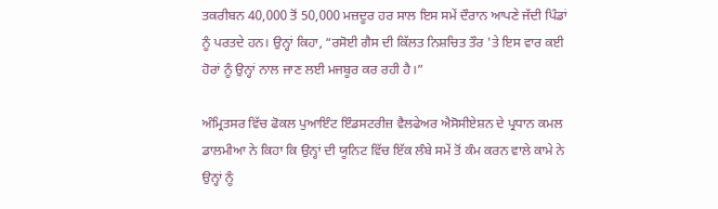ਤਕਰੀਬਨ 40,000 ਤੋਂ 50,000 ਮਜ਼ਦੂਰ ਹਰ ਸਾਲ ਇਸ ਸਮੇਂ ਦੌਰਾਨ ਆਪਣੇ ਜੱਦੀ ਪਿੰਡਾਂ ਨੂੰ ਪਰਤਦੇ ਹਨ। ਉਨ੍ਹਾਂ ਕਿਹਾ, “ਰਸੋਈ ਗੈਸ ਦੀ ਕਿੱਲਤ ਨਿਸ਼ਚਿਤ ਤੌਰ 'ਤੇ ਇਸ ਵਾਰ ਕਈ ਹੋਰਾਂ ਨੂੰ ਉਨ੍ਹਾਂ ਨਾਲ ਜਾਣ ਲਈ ਮਜਬੂਰ ਕਰ ਰਹੀ ਹੈ।”

ਅੰਮ੍ਰਿਤਸਰ ਵਿੱਚ ਫੋਕਲ ਪੁਆਇੰਟ ਇੰਡਸਟਰੀਜ਼ ਵੈਲਫੇਅਰ ਐਸੋਸੀਏਸ਼ਨ ਦੇ ਪ੍ਰਧਾਨ ਕਮਲ ਡਾਲਮੀਆ ਨੇ ਕਿਹਾ ਕਿ ਉਨ੍ਹਾਂ ਦੀ ਯੂਨਿਟ ਵਿੱਚ ਇੱਕ ਲੰਬੇ ਸਮੇਂ ਤੋਂ ਕੰਮ ਕਰਨ ਵਾਲੇ ਕਾਮੇ ਨੇ ਉਨ੍ਹਾਂ ਨੂੰ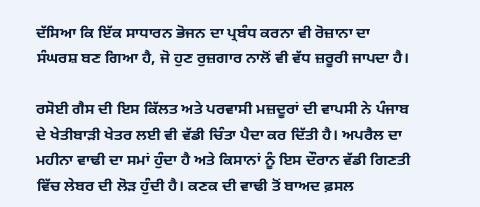ਦੱਸਿਆ ਕਿ ਇੱਕ ਸਾਧਾਰਨ ਭੋਜਨ ਦਾ ਪ੍ਰਬੰਧ ਕਰਨਾ ਵੀ ਰੋਜ਼ਾਨਾ ਦਾ ਸੰਘਰਸ਼ ਬਣ ਗਿਆ ਹੈ, ਜੋ ਹੁਣ ਰੁਜ਼ਗਾਰ ਨਾਲੋਂ ਵੀ ਵੱਧ ਜ਼ਰੂਰੀ ਜਾਪਦਾ ਹੈ।

ਰਸੋਈ ਗੈਸ ਦੀ ਇਸ ਕਿੱਲਤ ਅਤੇ ਪਰਵਾਸੀ ਮਜ਼ਦੂਰਾਂ ਦੀ ਵਾਪਸੀ ਨੇ ਪੰਜਾਬ ਦੇ ਖੇਤੀਬਾੜੀ ਖੇਤਰ ਲਈ ਵੀ ਵੱਡੀ ਚਿੰਤਾ ਪੈਦਾ ਕਰ ਦਿੱਤੀ ਹੈ। ਅਪਰੈਲ ਦਾ ਮਹੀਨਾ ਵਾਢੀ ਦਾ ਸਮਾਂ ਹੁੰਦਾ ਹੈ ਅਤੇ ਕਿਸਾਨਾਂ ਨੂੰ ਇਸ ਦੌਰਾਨ ਵੱਡੀ ਗਿਣਤੀ ਵਿੱਚ ਲੇਬਰ ਦੀ ਲੋੜ ਹੁੰਦੀ ਹੈ। ਕਣਕ ਦੀ ਵਾਢੀ ਤੋਂ ਬਾਅਦ ਫ਼ਸਲ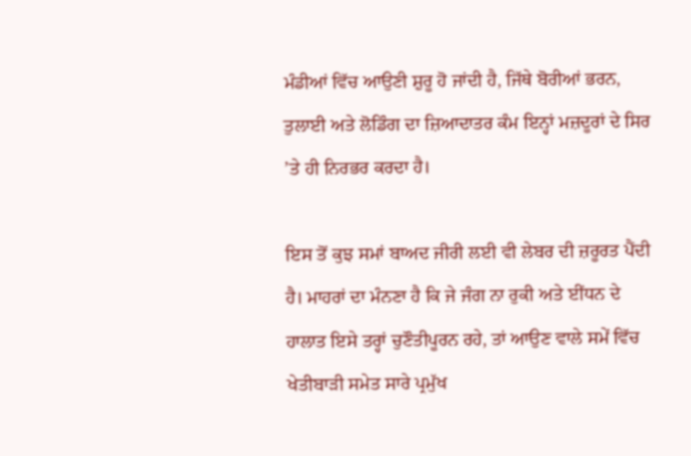ਮੰਡੀਆਂ ਵਿੱਚ ਆਉਣੀ ਸ਼ੁਰੂ ਹੋ ਜਾਂਦੀ ਹੈ, ਜਿੱਥੇ ਬੋਰੀਆਂ ਭਰਨ, ਤੁਲਾਈ ਅਤੇ ਲੋਡਿੰਗ ਦਾ ਜ਼ਿਆਦਾਤਰ ਕੰਮ ਇਨ੍ਹਾਂ ਮਜ਼ਦੂਰਾਂ ਦੇ ਸਿਰ ’ਤੇ ਹੀ ਨਿਰਭਰ ਕਰਦਾ ਹੈ।

ਇਸ ਤੋਂ ਕੁਝ ਸਮਾਂ ਬਾਅਦ ਜੀਰੀ ਲਈ ਵੀ ਲੇਬਰ ਦੀ ਜ਼ਰੂਰਤ ਪੈਂਦੀ ਹੈ। ਮਾਹਰਾਂ ਦਾ ਮੰਨਣਾ ਹੈ ਕਿ ਜੇ ਜੰਗ ਨਾ ਰੁਕੀ ਅਤੇ ਈਂਧਨ ਦੇ ਹਾਲਾਤ ਇਸੇ ਤਰ੍ਹਾਂ ਚੁਣੌਤੀਪੂਰਨ ਰਹੇ, ਤਾਂ ਆਉਣ ਵਾਲੇ ਸਮੇਂ ਵਿੱਚ ਖੇਤੀਬਾੜੀ ਸਮੇਤ ਸਾਰੇ ਪ੍ਰਮੁੱਖ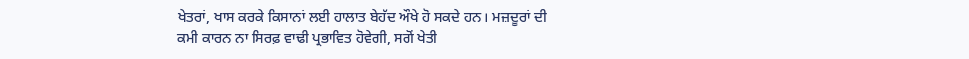ਖੇਤਰਾਂ, ਖਾਸ ਕਰਕੇ ਕਿਸਾਨਾਂ ਲਈ ਹਾਲਾਤ ਬੇਹੱਦ ਔਖੇ ਹੋ ਸਕਦੇ ਹਨ। ਮਜ਼ਦੂਰਾਂ ਦੀ ਕਮੀ ਕਾਰਨ ਨਾ ਸਿਰਫ਼ ਵਾਢੀ ਪ੍ਰਭਾਵਿਤ ਹੋਵੇਗੀ, ਸਗੋਂ ਖੇਤੀ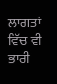ਲਾਗਤਾਂ ਵਿੱਚ ਵੀ ਭਾਰੀ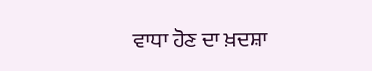ਵਾਧਾ ਹੋਣ ਦਾ ਖ਼ਦਸ਼ਾ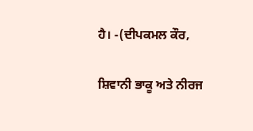ਹੈ। -(ਦੀਪਕਮਲ ਕੌਰ,

ਸ਼ਿਵਾਨੀ ਭਾਕੂ ਅਤੇ ਨੀਰਜ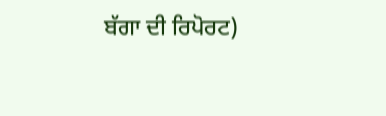ਬੱਗਾ ਦੀ ਰਿਪੋਰਟ)